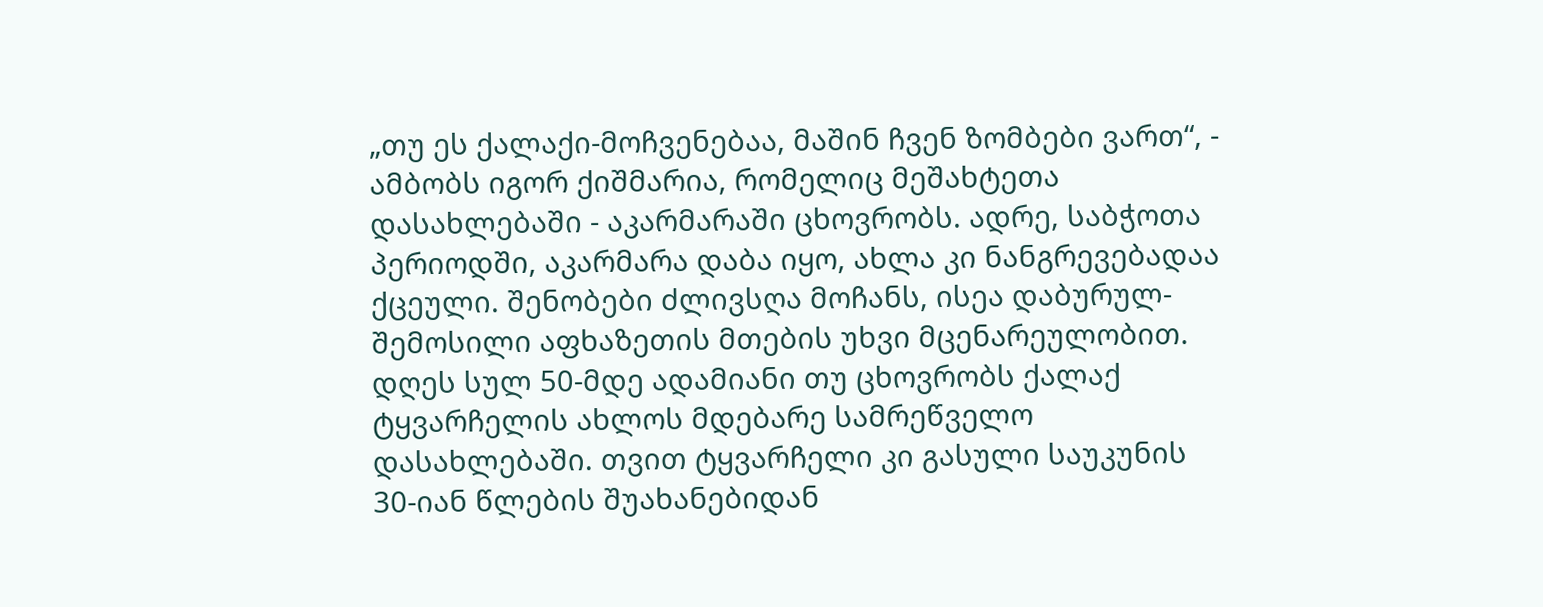„თუ ეს ქალაქი-მოჩვენებაა, მაშინ ჩვენ ზომბები ვართ“, - ამბობს იგორ ქიშმარია, რომელიც მეშახტეთა
დასახლებაში - აკარმარაში ცხოვრობს. ადრე, საბჭოთა პერიოდში, აკარმარა დაბა იყო, ახლა კი ნანგრევებადაა ქცეული. შენობები ძლივსღა მოჩანს, ისეა დაბურულ-შემოსილი აფხაზეთის მთების უხვი მცენარეულობით. დღეს სულ 50-მდე ადამიანი თუ ცხოვრობს ქალაქ ტყვარჩელის ახლოს მდებარე სამრეწველო დასახლებაში. თვით ტყვარჩელი კი გასული საუკუნის 30-იან წლების შუახანებიდან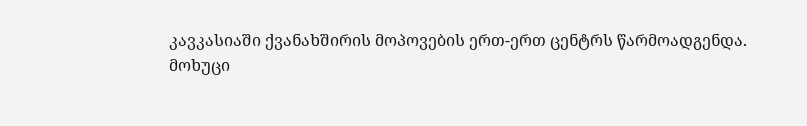კავკასიაში ქვანახშირის მოპოვების ერთ-ერთ ცენტრს წარმოადგენდა.
მოხუცი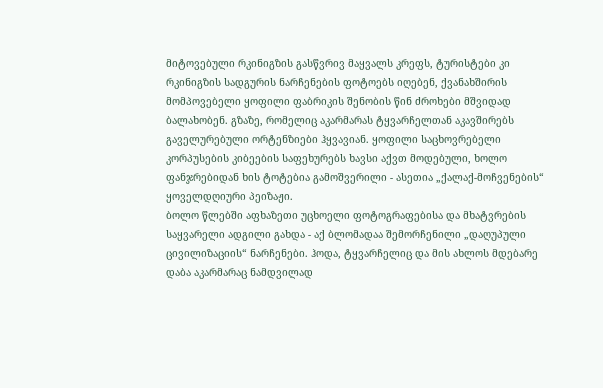მიტოვებული რკინიგზის გასწვრივ მაყვალს კრეფს, ტურისტები კი რკინიგზის სადგურის ნარჩენების ფოტოებს იღებენ, ქვანახშირის მომპოვებელი ყოფილი ფაბრიკის შენობის წინ ძროხები მშვიდად ბალახობენ. გზაზე, რომელიც აკარმარას ტყვარჩელთან აკავშირებს გაველურებული ორტენზიები ჰყვავიან. ყოფილი საცხოვრებელი კორპუსების კიბეების საფეხურებს ხავსი აქვთ მოდებული, ხოლო ფანჯრებიდან ხის ტოტებია გამოშვერილი - ასეთია „ქალაქ-მოჩვენების“ ყოველდღიური პეიზაჟი.
ბოლო წლებში აფხაზეთი უცხოელი ფოტოგრაფებისა და მხატვრების საყვარელი ადგილი გახდა - აქ ბლომადაა შემორჩენილი „დაღუპული ცივილიზაციის“ ნარჩენები. ჰოდა, ტყვარჩელიც და მის ახლოს მდებარე დაბა აკარმარაც ნამდვილად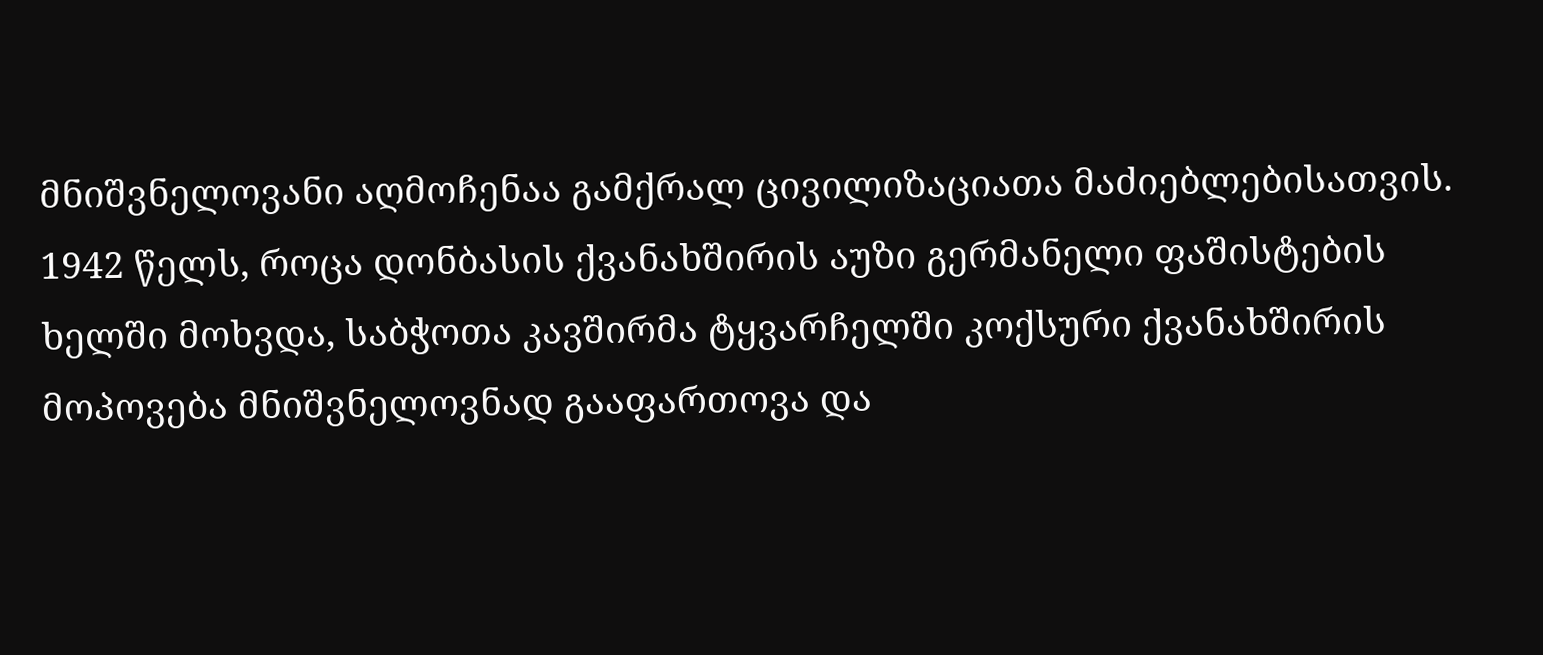მნიშვნელოვანი აღმოჩენაა გამქრალ ცივილიზაციათა მაძიებლებისათვის.
1942 წელს, როცა დონბასის ქვანახშირის აუზი გერმანელი ფაშისტების ხელში მოხვდა, საბჭოთა კავშირმა ტყვარჩელში კოქსური ქვანახშირის მოპოვება მნიშვნელოვნად გააფართოვა და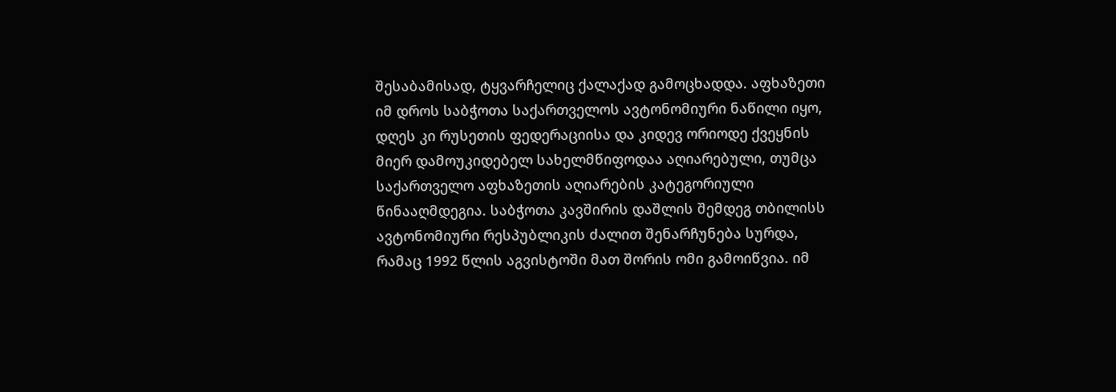შესაბამისად, ტყვარჩელიც ქალაქად გამოცხადდა. აფხაზეთი იმ დროს საბჭოთა საქართველოს ავტონომიური ნაწილი იყო, დღეს კი რუსეთის ფედერაციისა და კიდევ ორიოდე ქვეყნის მიერ დამოუკიდებელ სახელმწიფოდაა აღიარებული, თუმცა საქართველო აფხაზეთის აღიარების კატეგორიული წინააღმდეგია. საბჭოთა კავშირის დაშლის შემდეგ თბილისს ავტონომიური რესპუბლიკის ძალით შენარჩუნება სურდა, რამაც 1992 წლის აგვისტოში მათ შორის ომი გამოიწვია. იმ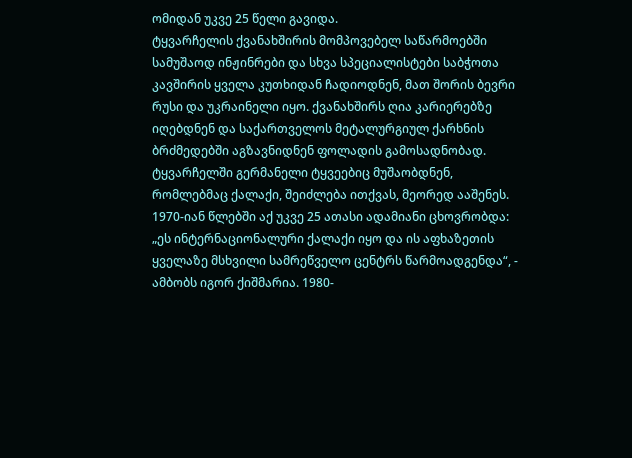ომიდან უკვე 25 წელი გავიდა.
ტყვარჩელის ქვანახშირის მომპოვებელ საწარმოებში სამუშაოდ ინჟინრები და სხვა სპეციალისტები საბჭოთა კავშირის ყველა კუთხიდან ჩადიოდნენ, მათ შორის ბევრი რუსი და უკრაინელი იყო. ქვანახშირს ღია კარიერებზე იღებდნენ და საქართველოს მეტალურგიულ ქარხნის ბრძმედებში აგზავნიდნენ ფოლადის გამოსადნობად. ტყვარჩელში გერმანელი ტყვეებიც მუშაობდნენ, რომლებმაც ქალაქი, შეიძლება ითქვას, მეორედ ააშენეს. 1970-იან წლებში აქ უკვე 25 ათასი ადამიანი ცხოვრობდა: „ეს ინტერნაციონალური ქალაქი იყო და ის აფხაზეთის ყველაზე მსხვილი სამრეწველო ცენტრს წარმოადგენდა“, - ამბობს იგორ ქიშმარია. 1980-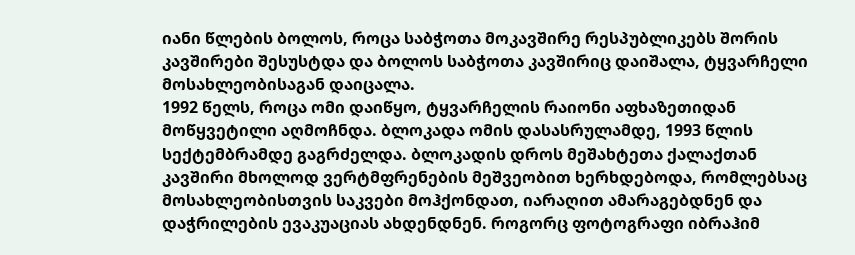იანი წლების ბოლოს, როცა საბჭოთა მოკავშირე რესპუბლიკებს შორის კავშირები შესუსტდა და ბოლოს საბჭოთა კავშირიც დაიშალა, ტყვარჩელი მოსახლეობისაგან დაიცალა.
1992 წელს, როცა ომი დაიწყო, ტყვარჩელის რაიონი აფხაზეთიდან მოწყვეტილი აღმოჩნდა. ბლოკადა ომის დასასრულამდე, 1993 წლის სექტემბრამდე გაგრძელდა. ბლოკადის დროს მეშახტეთა ქალაქთან კავშირი მხოლოდ ვერტმფრენების მეშვეობით ხერხდებოდა, რომლებსაც მოსახლეობისთვის საკვები მოჰქონდათ, იარაღით ამარაგებდნენ და დაჭრილების ევაკუაციას ახდენდნენ. როგორც ფოტოგრაფი იბრაჰიმ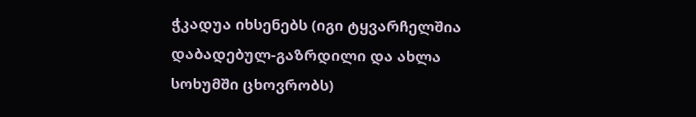ჭკადუა იხსენებს (იგი ტყვარჩელშია დაბადებულ-გაზრდილი და ახლა სოხუმში ცხოვრობს)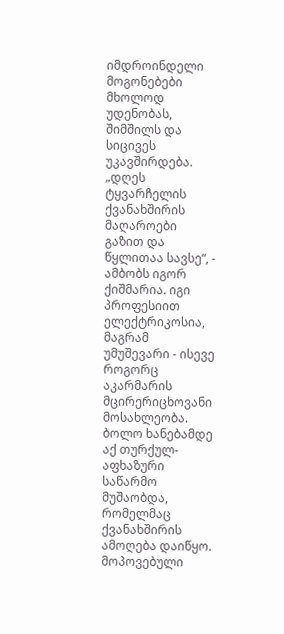იმდროინდელი მოგონებები მხოლოდ უდენობას, შიმშილს და სიცივეს უკავშირდება.
„დღეს ტყვარჩელის ქვანახშირის მაღაროები გაზით და წყლითაა სავსე“, - ამბობს იგორ ქიშმარია. იგი პროფესიით ელექტრიკოსია, მაგრამ უმუშევარი - ისევე როგორც აკარმარის მცირერიცხოვანი მოსახლეობა. ბოლო ხანებამდე აქ თურქულ-აფხაზური საწარმო მუშაობდა, რომელმაც ქვანახშირის ამოღება დაიწყო. მოპოვებული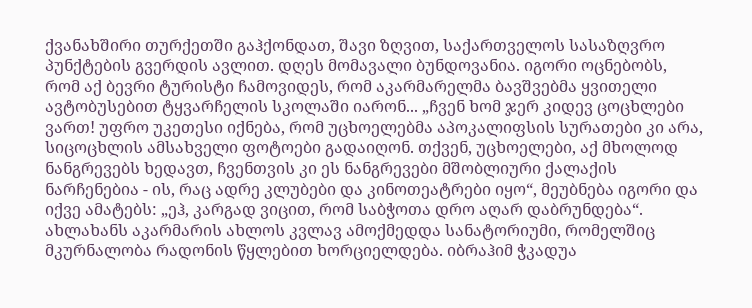ქვანახშირი თურქეთში გაჰქონდათ, შავი ზღვით, საქართველოს სასაზღვრო პუნქტების გვერდის ავლით. დღეს მომავალი ბუნდოვანია. იგორი ოცნებობს, რომ აქ ბევრი ტურისტი ჩამოვიდეს, რომ აკარმარელმა ბავშვებმა ყვითელი ავტობუსებით ტყვარჩელის სკოლაში იარონ... „ჩვენ ხომ ჯერ კიდევ ცოცხლები ვართ! უფრო უკეთესი იქნება, რომ უცხოელებმა აპოკალიფსის სურათები კი არა, სიცოცხლის ამსახველი ფოტოები გადაიღონ. თქვენ, უცხოელები, აქ მხოლოდ ნანგრევებს ხედავთ, ჩვენთვის კი ეს ნანგრევები მშობლიური ქალაქის ნარჩენებია - ის, რაც ადრე კლუბები და კინოთეატრები იყო“, მეუბნება იგორი და იქვე ამატებს: „ეჰ, კარგად ვიცით, რომ საბჭოთა დრო აღარ დაბრუნდება“.
ახლახანს აკარმარის ახლოს კვლავ ამოქმედდა სანატორიუმი, რომელშიც მკურნალობა რადონის წყლებით ხორციელდება. იბრაჰიმ ჭკადუა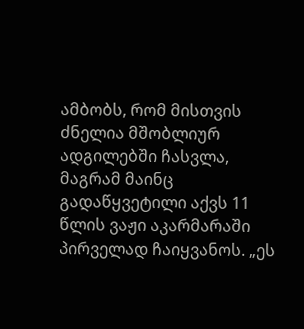ამბობს, რომ მისთვის ძნელია მშობლიურ ადგილებში ჩასვლა, მაგრამ მაინც გადაწყვეტილი აქვს 11 წლის ვაჟი აკარმარაში პირველად ჩაიყვანოს. „ეს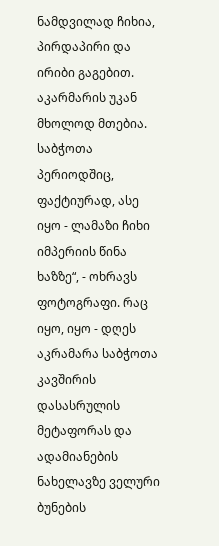ნამდვილად ჩიხია, პირდაპირი და ირიბი გაგებით. აკარმარის უკან მხოლოდ მთებია. საბჭოთა პერიოდშიც, ფაქტიურად, ასე იყო - ლამაზი ჩიხი იმპერიის წინა ხაზზე“, - ოხრავს ფოტოგრაფი. რაც იყო, იყო - დღეს აკრამარა საბჭოთა კავშირის დასასრულის მეტაფორას და ადამიანების ნახელავზე ველური ბუნების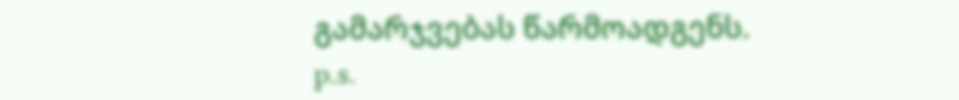გამარჯვებას წარმოადგენს.
p.s.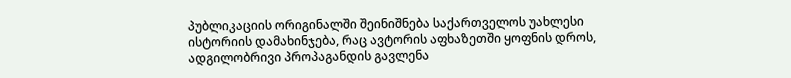პუბლიკაციის ორიგინალში შეინიშნება საქართველოს უახლესი ისტორიის დამახინჯება, რაც ავტორის აფხაზეთში ყოფნის დროს, ადგილობრივი პროპაგანდის გავლენა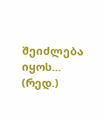შეიძლება იყოს... (რედ.)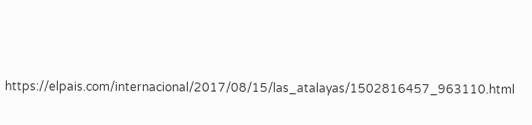https://elpais.com/internacional/2017/08/15/las_atalayas/1502816457_963110.html